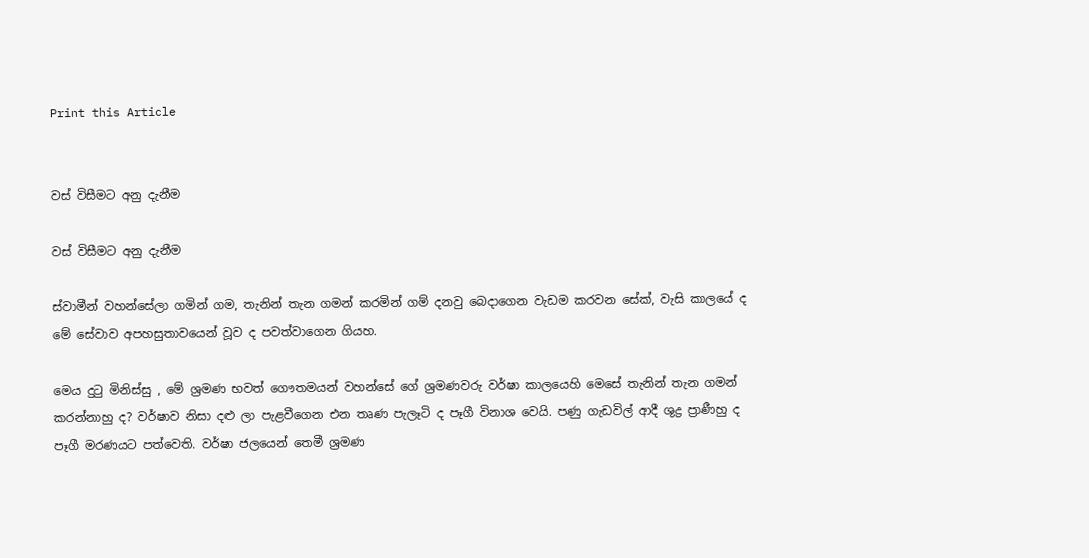Print this Article


වස් විසීමට අනු දැනීම

වස් විසීමට අනු දැනීම

ස්වාමීන් වහන්සේලා ගමින් ගම, තැනින් තැන ගමන් කරමින් ගම් දනවු බෙදාගෙන වැඩම කරවන සේක්, වැසි කාලයේ ද මේ සේවාව අපහසුතාවයෙන් වූව ද පවත්වාගෙන ගියහ.

මෙය දුටු මිනිස්සු , මේ ශ්‍රමණ භවත් ගෞතමයන් වහන්සේ ගේ ශ්‍රමණවරු වර්ෂා කාලයෙහි මෙසේ තැනින් තැන ගමන් කරන්නාහු ද? වර්ෂාව නිසා දළු ලා පැළවීගෙන එන තෘණ පැලෑටි ද පෑගී විනාශ වෙයි. පණු ගැඩවිල් ආදී ශුද්‍ර ප්‍රාණීහු ද පෑගී මරණයට පත්වෙති. වර්ෂා ජලයෙන් තෙමී ශ්‍රමණ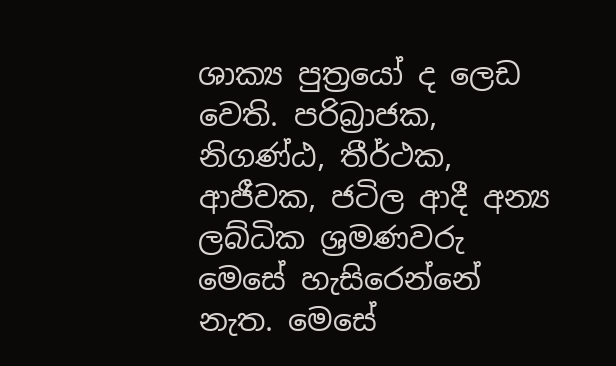ශාක්‍ය පුත්‍රයෝ ද ලෙඩ වෙති. පරිබ්‍රාජක, නිගණ්ඨ, තීර්ථක, ආජීවක, ජටිල ආදී අන්‍ය ලබ්ධික ශ්‍රමණවරු මෙසේ හැසිරෙන්නේ නැත. මෙසේ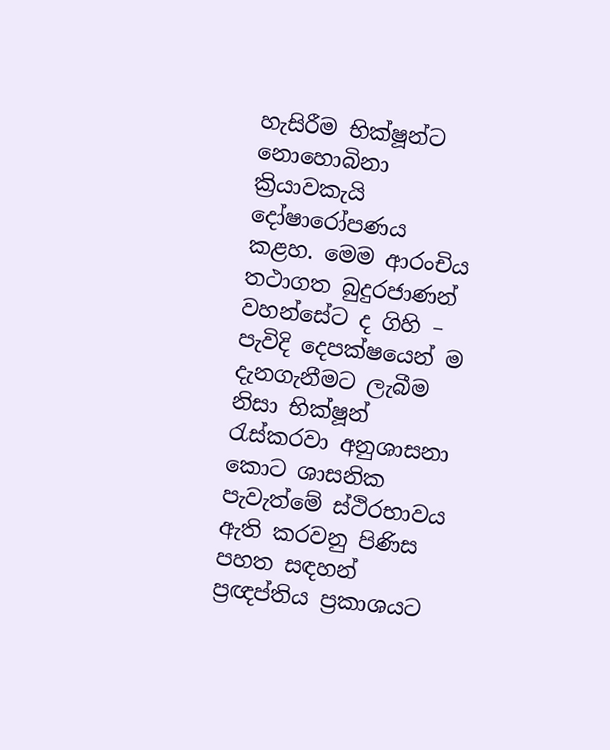හැසිරීම භික්ෂූන්ට නොහොබිනා ක්‍රියාවකැයි දෝෂාරෝපණය කළහ. මෙම ආරංචිය තථාගත බුදුරජාණන් වහන්සේට ද ගිහි – පැවිදි දෙපක්ෂයෙන් ම දැනගැනීමට ලැබීම නිසා භික්ෂූන් රැස්කරවා අනුශාසනා කොට ශාසනික පැවැත්මේ ස්ථිරභාවය ඇති කරවනු පිණිස පහත සඳහන් ප්‍රඥප්තිය ප්‍රකාශයට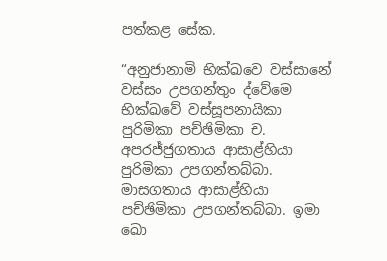පත්කළ සේක.

“අනුජානාමි භික්ඛවෙ වස්සානේ වස්සං උපගන්තුං ද්වේමෙ භික්ඛවේ වස්සූපනායිකා පුරිමිකා පච්ඡිමිකා ච. අපරජ්ජුගතාය ආසාළ්හියා පුරිමිකා උපගන්තබ්බා. මාසගතාය ආසාළ්හියා පච්ඡිමිකා උපගන්තබ්බා. ඉමා ඛො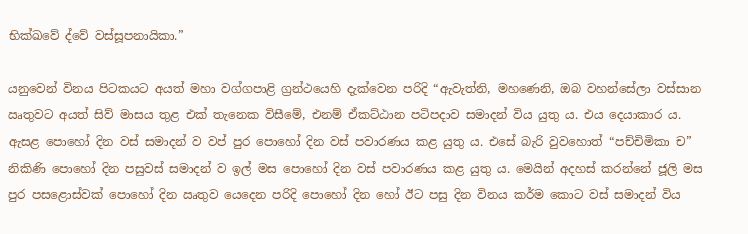භික්ඛවේ ද්වේ වස්සූපනායිකා.”

යනුවෙන් විනය පිටකයට අයත් මහා වග්ගපාළි ග්‍රන්ථයෙහි දැක්වෙන පරිදි “ඇවැත්නි, මහණෙනි, ඔබ වහන්සේලා වස්සාන ඍතුවට අයත් සිව් මාසය තුළ එක් තැනෙක විසීමේ, එනම් ඒකට්ඨාන පටිපදාව සමාදන් විය යුතු ය. එය දෙයාකාර ය. ඇසළ පොහෝ දින වස් සමාදන් ව වප් පුර පොහෝ දින වස් පවාරණය කළ යුතු ය. එසේ බැරි වුවහොත් “පච්චිමිකා ච” නිකිණි පොහෝ දින පසුවස් සමාදන් ව ඉල් මස පොහෝ දින වස් පවාරණය කළ යුතු ය. මෙයින් අදහස් කරන්නේ ජූලි මස පුර පසළොස්වක් පොහෝ දින ඍතුව යෙදෙන පරිදි පොහෝ දින හෝ ඊට පසු දින විනය කර්ම කොට වස් සමාදන් විය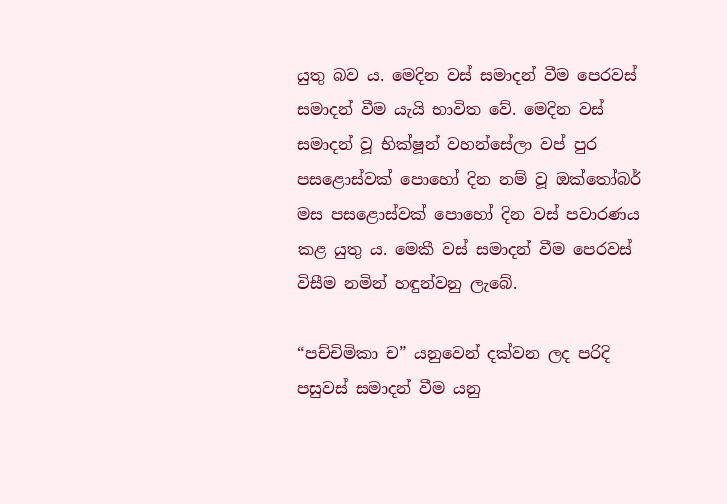යුතු බව ය. මෙදින වස් සමාදන් වීම පෙරවස් සමාදන් වීම යැයි භාවිත වේ. මෙදින වස් සමාදන් වූ භික්ෂූන් වහන්සේලා වප් පුර පසළොස්වක් පොහෝ දින නම් වූ ඔක්තෝබර් මස පසළොස්වක් පොහෝ දින වස් පවාරණය කළ යුතු ය. මෙකී වස් සමාදන් වීම පෙරවස් විසීම නමින් හඳුන්වනු ලැබේ.

“පච්චිමිකා ච” යනුවෙන් දක්වන ලද පරිදි පසුවස් සමාදන් වීම යනු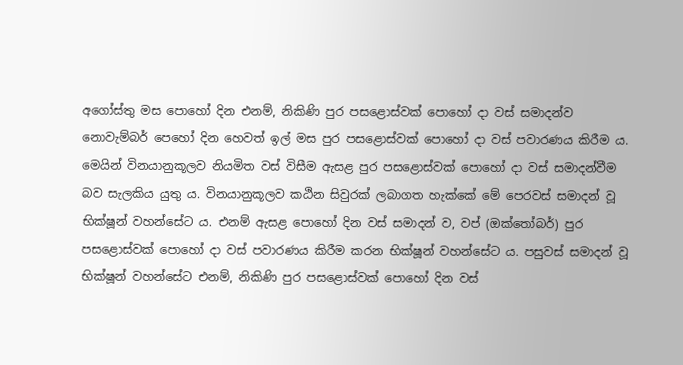අගෝස්තු මස පොහෝ දින එනම්, නිකිණි පුර පසළොස්වක් පොහෝ දා වස් සමාදන්ව නොවැම්බර් පෙහෝ දින හෙවත් ඉල් මස පුර පසළොස්වක් පොහෝ දා වස් පවාරණය කිරීම ය. මෙයින් විනයානුකූලව නියමිත වස් විසීම ඇසළ පුර පසළොස්වක් පොහෝ දා වස් සමාදන්වීම බව සැලකිය යුතු ය. විනයානුකූලව කඨින සිවුරක් ලබාගත හැක්කේ මේ පෙරවස් සමාදන් වූ භික්ෂූන් වහන්සේට ය. එනම් ඇසළ පොහෝ දින වස් සමාදන් ව, වප් (ඔක්තෝබර්) පුර පසළොස්වක් පොහෝ දා වස් පවාරණය කිරීම කරන භික්ෂූන් වහන්සේට ය. පසුවස් සමාදන් වූ භික්ෂූන් වහන්සේට එනම්, නිකිණි පුර පසළොස්වක් පොහෝ දින වස්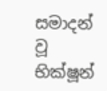සමාදන් වූ භික්ෂූන්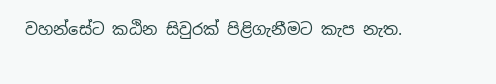වහන්සේට කඨින සිවුරක් පිළිගැනීමට කැප නැත.